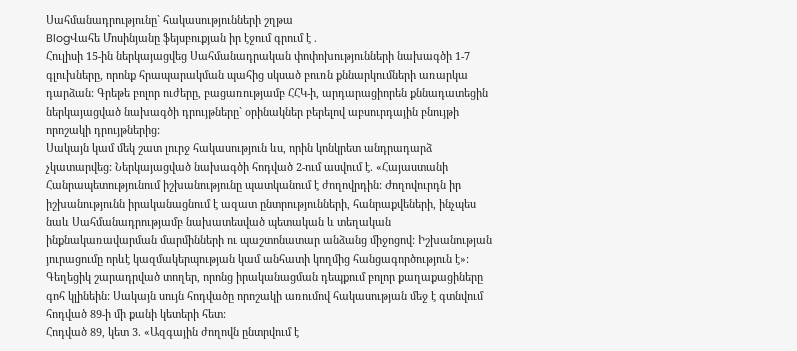Սահմանադրությունը` հակասությունների շղթա
BlogՎահե Մոսինյանը ֆեյսբուքյան իր էջում գրում է .
Հուլիսի 15-ին ներկայացվեց Սահմանադրական փոփոխությունների նախագծի 1-7 գլուխները, որոնք հրապարակման պահից սկսած բուռն քննարկումների առարկա դարձան: Գրեթե բոլոր ուժերը, բացառությամբ ՀՀԿ-ի, արդարացիորեն քննադատեցին ներկայացված նախագծի դրույթները` օրինակներ բերելով աբսուրդային բնույթի որոշակի դրույթներից:
Սակայն կամ մեկ շատ լուրջ հակասություն ևս, որին կոնկրետ անդրադարձ չկատարվեց: Ներկայացված նախագծի հոդված 2-ում ասվում է. «Հայաստանի Հանրապետությունում իշխանությունը պատկանում է ժողովրդին: Ժողովուրդն իր իշխանությունն իրականացնում է ազատ ընտրությունների, հանրաքվեների, ինչպես նաև Սահմանադրությամբ նախատեսված պետական և տեղական ինքնակառավարման մարմինների ու պաշտոնատար անձանց միջոցով: Իշխանության յուրացումը որևէ կազմակերպության կամ անհատի կողմից հանցագործություն է»:
Գեղեցիկ շարադրված տողեր, որոնց իրականացման դեպքում բոլոր քաղաքացիները գոհ կլինեին: Սակայն սույն հոդվածը որոշակի առումով հակասության մեջ է գտնվում հոդված 89-ի մի քանի կետերի հետ:
Հոդված 89, կետ 3. «Ազգային ժողովն ընտրվում է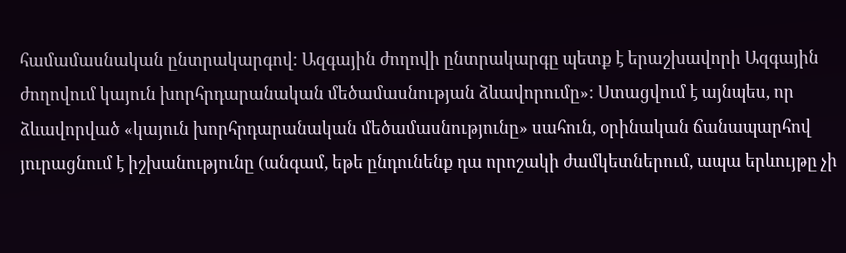համամասնական ընտրակարգով: Ազգային ժողովի ընտրակարգը պետք է երաշխավորի Ազգային ժողովում կայուն խորհրդարանական մեծամասնության ձևավորումը»: Ստացվում է այնպես, որ ձևավորված «կայուն խորհրդարանական մեծամասնությունը» սահուն, օրինական ճանապարհով յուրացնում է իշխանությունը (անգամ, եթե ընդունենք դա որոշակի ժամկետներում, ապա երևույթը չի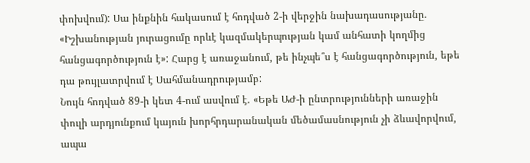փոխվում): Սա ինքնին հակասում է հոդված 2-ի վերջին նախադասությանը. «Իշխանության յուրացումը որևէ կազմակերպության կամ անհատի կողմից հանցագործություն է»: Հարց է առաջանում, թե ինչպե՞ս է հանցագործություն, եթե դա թույլատրվում է Սահմանադրությամբ:
Նույն հոդված 89-ի կետ 4-ում ասվում է. «Եթե ԱԺ-ի ընտրությունների առաջին փուլի արդյունքում կայուն խորհրդարանական մեծամասնություն չի ձևավորվում, ապա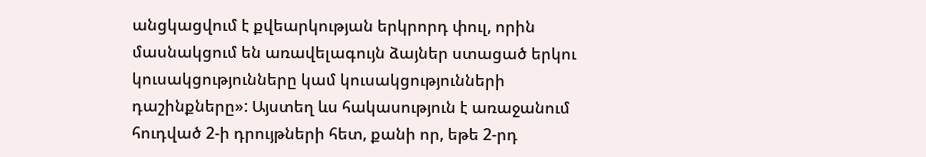անցկացվում է քվեարկության երկրորդ փուլ, որին մասնակցում են առավելագույն ձայներ ստացած երկու կուսակցությունները կամ կուսակցությունների դաշինքները»: Այստեղ ևս հակասություն է առաջանում հուդված 2-ի դրույթների հետ, քանի որ, եթե 2-րդ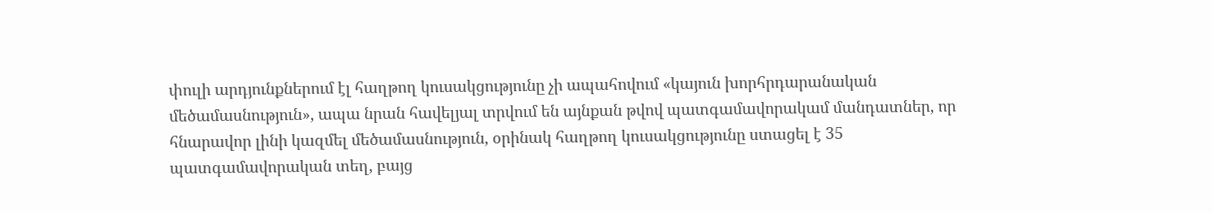փուլի արդյունքներում էլ հաղթող կուսակցությունը չի ապահովում «կայուն խորհրդարանական մեծամասնություն», ապա նրան հավելյալ տրվում են այնքան թվով պատգամավորակամ մանդատներ, որ հնարավոր լինի կազմել մեծամասնություն, օրինակ հաղթող կուսակցությունը ստացել է 35 պատգամավորական տեղ, բայց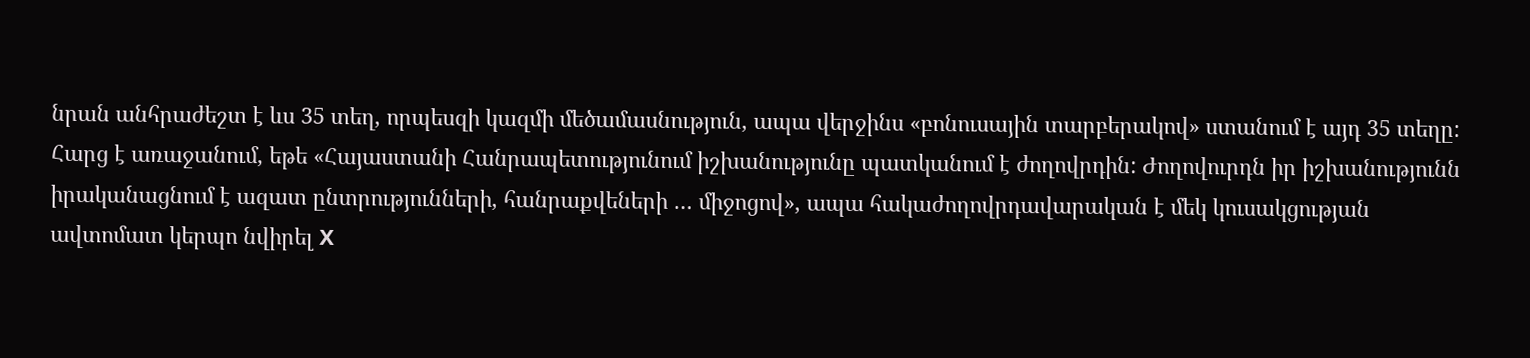նրան անհրաժեշտ է ևս 35 տեղ, որպեսզի կազմի մեծամասնություն, ապա վերջինս «բոնուսային տարբերակով» ստանում է այդ 35 տեղը:
Հարց է առաջանում, եթե «Հայաստանի Հանրապետությունում իշխանությունը պատկանում է ժողովրդին: Ժողովուրդն իր իշխանությունն իրականացնում է ազատ ընտրությունների, հանրաքվեների … միջոցով», ապա հակաժողովրդավարական է մեկ կուսակցության ավտոմատ կերպո նվիրել X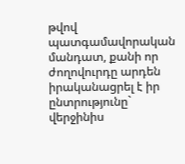թվով պատգամավորական մանդատ, քանի որ ժողովուրդը արդեն իրականացրել է իր ընտրությունը` վերջինիս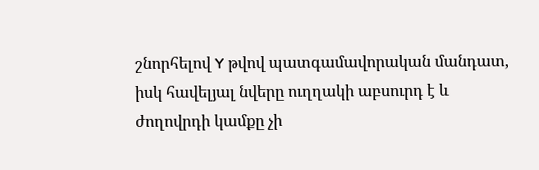շնորհելով Y թվով պատգամավորական մանդատ, իսկ հավելյալ նվերը ուղղակի աբսուրդ է և ժողովրդի կամքը չի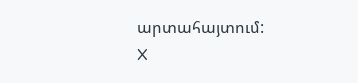արտահայտում:
X